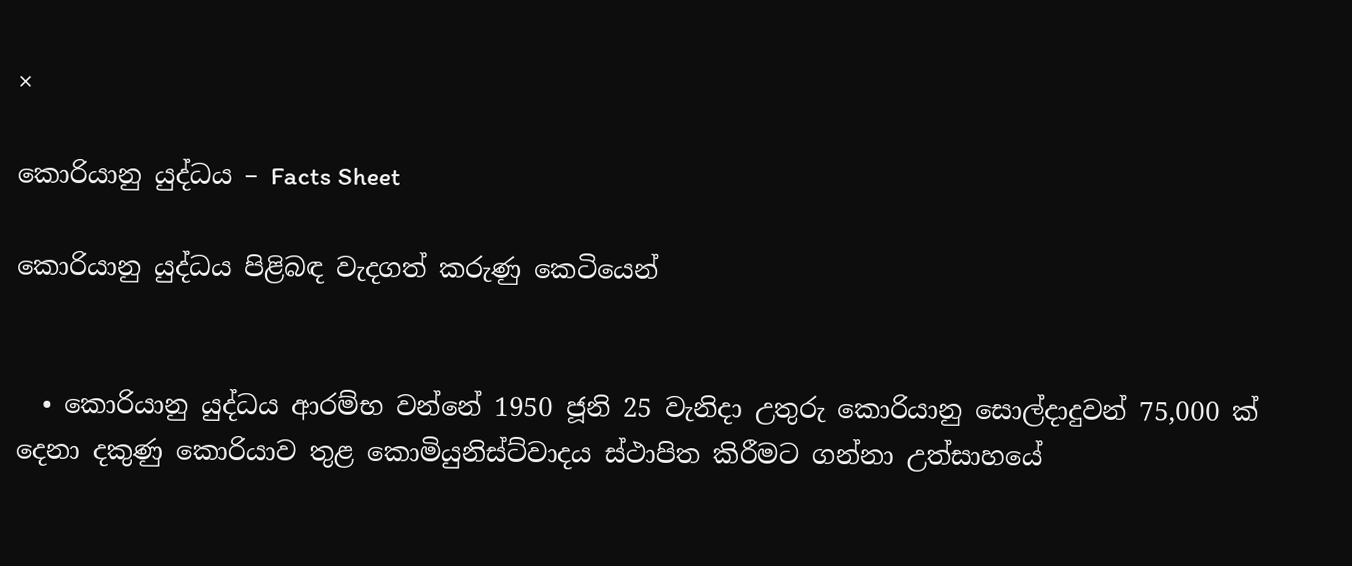×

කොරියානු යුද්ධය – Facts Sheet

කොරියානු යුද්ධය පිළිබඳ වැදගත් කරුණු කෙටියෙන්


  • කොරියානු යුද්ධය ආරම්භ වන්නේ 1950 ජූනි 25 වැනිදා උතුරු කොරියානු සොල්දාදුවන් 75,000 ක් දෙනා දකුණු කොරියාව තුළ කොමියුනිස්ට්වාදය ස්ථාපිත කිරීමට ගන්නා උත්සාහයේ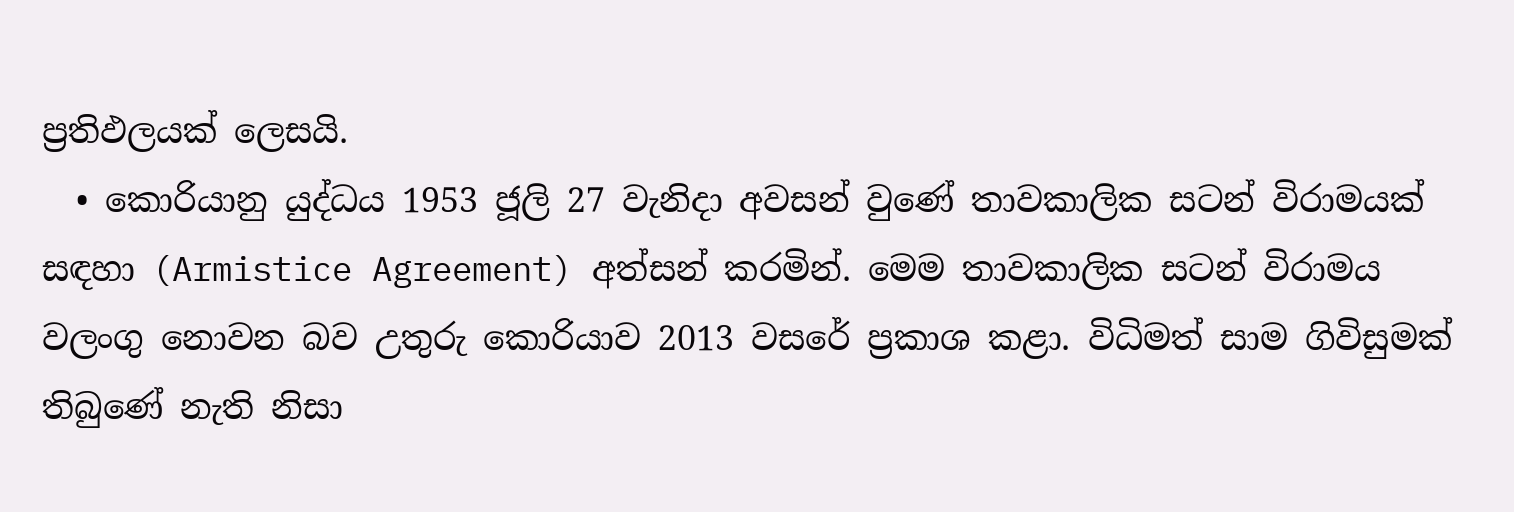ප්‍රතිඵලයක් ලෙසයි.
  • කොරියානු යුද්ධය 1953 ජූලි 27 වැනිදා අවසන් වුණේ තාවකාලික සටන් විරාමයක් සඳහා (Armistice Agreement) අත්සන් කරමින්. මෙම තාවකාලික සටන් විරාමය වලංගු නොවන බව උතුරු කොරියාව 2013 වසරේ ප්‍රකාශ කළා. විධිමත් සාම ගිවිසුමක් තිබුණේ නැති නිසා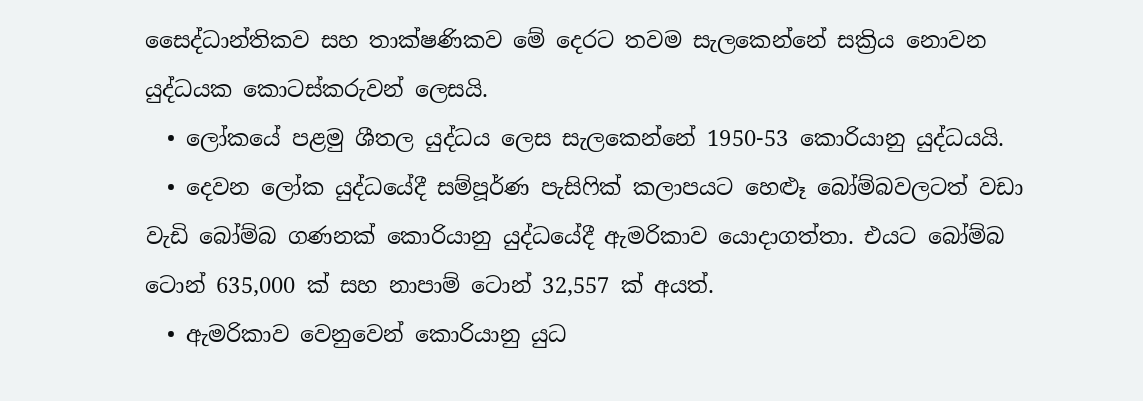සෛද්ධාන්තිකව සහ තාක්ෂණිකව මේ දෙරට තවම සැලකෙන්නේ සක්‍රිය නොවන යුද්ධයක කොටස්කරුවන් ලෙසයි.
  • ලෝකයේ පළමු ශීතල යුද්ධය ලෙස සැලකෙන්නේ 1950-53 කොරියානු යුද්ධයයි.
  • දෙවන ලෝක යුද්ධයේදී සම්පූර්ණ පැසිෆික් කලාපයට හෙළූ බෝම්බවලටත් වඩා වැඩි බෝම්බ ගණනක් කොරියානු යුද්ධයේදී ඇමරිකාව යොදාගත්තා. එයට බෝම්බ ටොන් 635,000 ක් සහ නාපාම් ටොන් 32,557 ක් අයත්.
  • ඇමරිකාව වෙනුවෙන් කොරියානු යුධ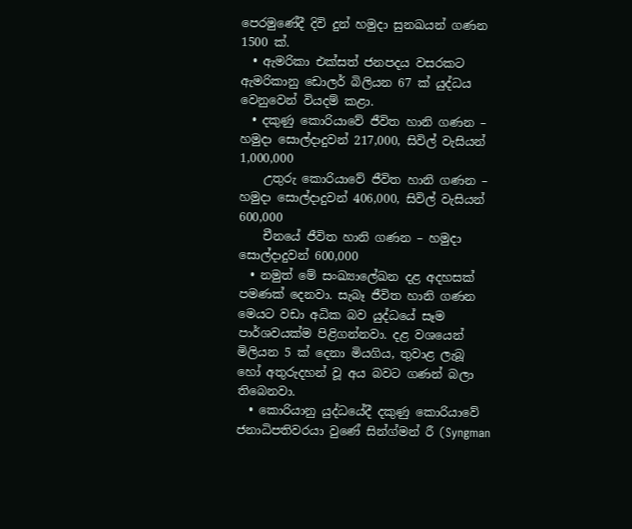පෙරමුණේදී දිවි දුන් හමුදා සුනඛයන් ගණන 1500 ක්.
  • ඇමරිකා එක්සත් ජනපදය වසරකට ඇමරිකානු ඩොලර් බිලියන 67 ක් යුද්ධය වෙනුවෙන් වියදම් කළා.
  • දකුණු කොරියාවේ ජීවිත හානි ගණන – හමුදා සොල්දාදුවන් 217,000, සිවිල් වැසියන් 1,000,000
    උතුරු කොරියාවේ ජීවිත හානි ගණන – හමුදා සොල්දාදුවන් 406,000, සිවිල් වැසියන් 600,000
    චීනයේ ජීවිත හානි ගණන – හමුදා සොල්දාදුවන් 600,000
  • නමුත් මේ සංඛ්‍යාලේඛන දළ අදහසක් පමණක් දෙනවා. සැබෑ ජීවිත හානි ගණන මෙයට වඩා අධික බව යුද්ධයේ සෑම පාර්ශවයක්ම පිළිගන්නවා. දළ වශයෙන් මිලියන 5 ක් දෙනා මියගිය, තුවාළ ලැබූ හෝ අතුරුදහන් වූ අය බවට ගණන් බලා තිබෙනවා.
  • කොරියානු යුද්ධයේදී දකුණු කොරියාවේ ජනාධිපතිවරයා වුණේ සින්ග්මන් රී (Syngman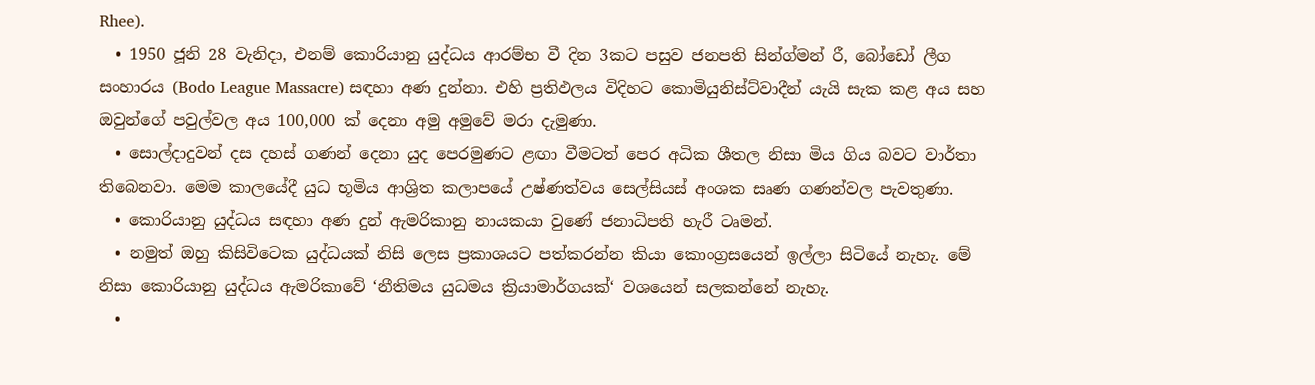Rhee).
  • 1950 ජූනි 28 වැනිදා, එනම් කොරියානු යුද්ධය ආරම්භ වී දින 3කට පසුව ජනපති සින්ග්මන් රී, බෝඩෝ ලීග සංහාරය (Bodo League Massacre) සඳහා අණ දුන්නා. එහි ප්‍රතිඵලය විදිහට කොමියුනිස්ට්වාදීන් යැයි සැක කළ අය සහ ඔවුන්ගේ පවුල්වල අය 100,000 ක් දෙනා අමු අමුවේ මරා දැමුණා.
  • සොල්දාදුවන් දස දහස් ගණන් දෙනා යුද පෙරමුණට ළඟා වීමටත් පෙර අධික ශීතල නිසා මිය ගිය බවට වාර්තා තිබෙනවා. මෙම කාලයේදී යුධ භූමිය ආශ්‍රිත කලාපයේ උෂ්ණත්වය සෙල්සියස් අංශක සෘණ ගණන්වල පැවතුණා.
  • කොරියානු යුද්ධය සඳහා අණ දුන් ඇමරිකානු නායකයා වුණේ ජනාධිපති හැරී ටෘමන්.
  • නමුත් ඔහු කිසිවිටෙක යුද්ධයක් නිසි ලෙස ප්‍රකාශයට පත්කරන්න කියා කොංග්‍රසයෙන් ඉල්ලා සිටියේ නැහැ. මේ නිසා කොරියානු යුද්ධය ඇමරිකාවේ ‘නීතිමය යුධමය ක්‍රියාමාර්ගයක්‘ වශයෙන් සලකන්නේ නැහැ.
  •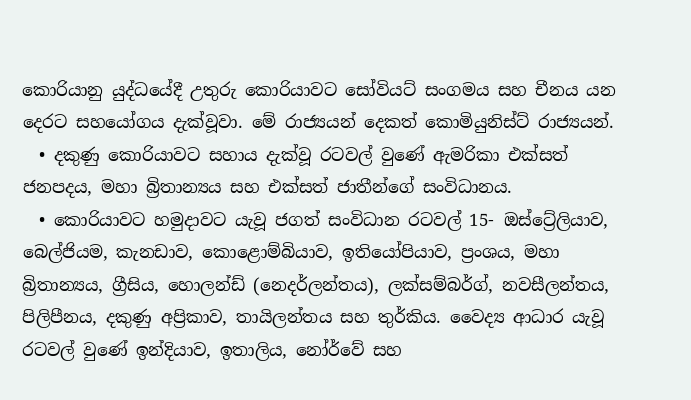කොරියානු යුද්ධයේදී උතුරු කොරියාවට සෝවියට් සංගමය සහ චීනය යන දෙරට සහයෝගය දැක්වූවා. මේ රාජ්‍යයන් දෙකත් කොමියුනිස්ට් රාජ්‍යයන්.
  • දකුණු කොරියාවට සහාය දැක්වූ රටවල් වුණේ ඇමරිකා එක්සත් ජනපදය, මහා බ්‍රිතාන්‍යය සහ එක්සත් ජාතීන්ගේ සංවිධානය.
  • කොරියාවට හමුදාවට යැවූ ජගත් සංවිධාන රටවල් 15- ඔස්ට්‍රේලියාව, බෙල්ජියම, කැනඩාව, කොළොම්බියාව, ඉතියෝපියාව, ප්‍රංශය, මහා බ්‍රිතාන්‍යය, ග්‍රීසිය, හොලන්ඩ් (නෙදර්ලන්තය), ලක්සම්බර්ග්, නවසීලන්තය, පිලිපීනය, දකුණු අප්‍රිකාව, තායිලන්තය සහ තුර්කිය. වෛද්‍ය ආධාර යැවූ රටවල් වුණේ ඉන්දියාව, ඉතාලිය, නෝර්වේ සහ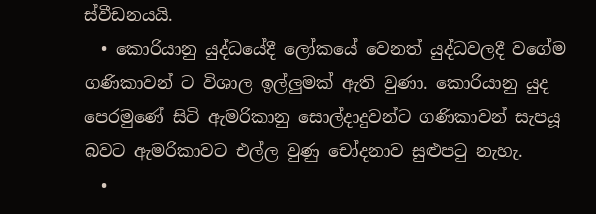ස්වීඩනයයි.
  • කොරියානු යුද්ධයේදී ලෝකයේ වෙනත් යුද්ධවලදී වගේම ගණිකාවන් ට විශාල ඉල්ලුමක් ඇති වුණා. කොරියානු යුද පෙරමුණේ සිටි ඇමරිකානු සොල්දාදුවන්ට ගණිකාවන් සැපයූ බවට ඇමරිකාවට එල්ල වුණු චෝදනාව සුළුපටු නැහැ.
  •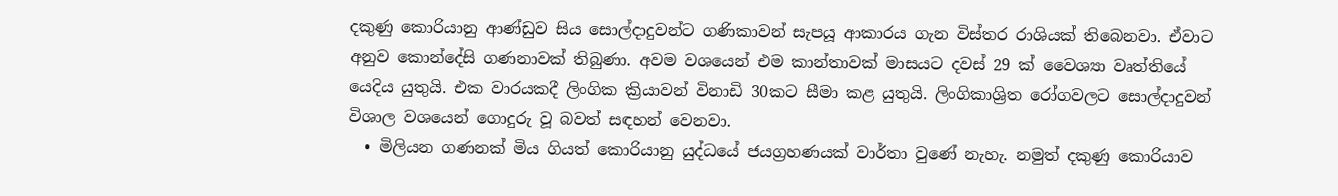දකුණු කොරියානු ආණ්ඩුව සිය සොල්දාදුවන්ට ගණිකාවන් සැපයූ ආකාරය ගැන විස්තර රාශියක් තිබෙනවා. ඒවාට අනුව කොන්දේසි ගණනාවක් තිබුණා. අවම වශයෙන් එම කාන්තාවක් මාසයට දවස් 29 ක් වෛශ්‍යා වෘත්තියේ යෙදිය යුතුයි. එක වාරයකදී ලිංගික ක්‍රියාවන් විනාඩි 30කට සීමා කළ යුතුයි. ලිංගිකාශ්‍රිත රෝගවලට සොල්දාදුවන් විශාල වශයෙන් ගොදුරු වූ බවත් සඳහන් වෙනවා.
  • මිලියන ගණනක් මිය ගියත් කොරියානු යුද්ධයේ ජයග්‍රහණයක් වාර්තා වුණේ නැහැ. නමුත් දකුණු කොරියාව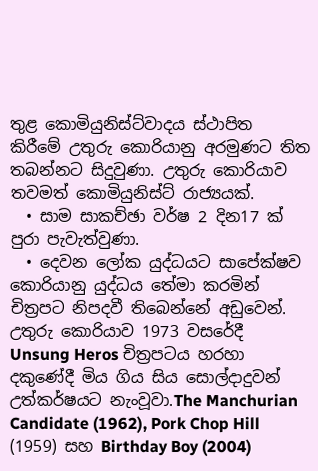තුළ කොමියුනිස්ට්වාදය ස්ථාපිත කිරීමේ උතුරු කොරියානු අරමුණට තිත තබන්නට සිදුවුණා. උතුරු කොරියාව තවමත් කොමියුනිස්ට් රාජ්‍යයක්.
  • සාම සාකච්ඡා වර්ෂ 2 දින17 ක් පුරා පැවැත්වුණා.
  • දෙවන ලෝක යුද්ධයට සාපේක්ෂව කොරියානු යුද්ධය තේමා කරමින් චිත්‍රපට නිපදවී තිබෙන්නේ අඩුවෙන්. උතුරු කොරියාව 1973 වසරේදී Unsung Heros චිත්‍රපටය හරහා දකුණේදී මිය ගිය සිය සොල්දාදුවන් උත්කර්ෂයට නැංවූවා.The Manchurian Candidate (1962), Pork Chop Hill (1959) සහ Birthday Boy (2004)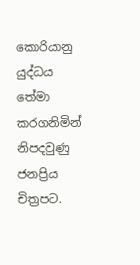කොරියානු යුද්ධය තේමා කරගනිමින් නිපදවුණු ජනප්‍රිය චිත්‍රපට.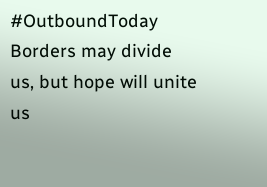#OutboundToday
Borders may divide us, but hope will unite us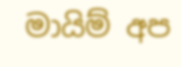මායිම් අප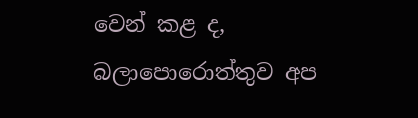වෙන් කළ ද, බලාපොරොත්තුව අප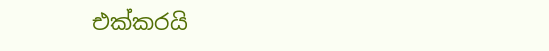එක්කරයි